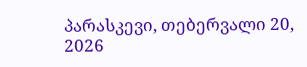პარასკევი, თებერვალი 20, 2026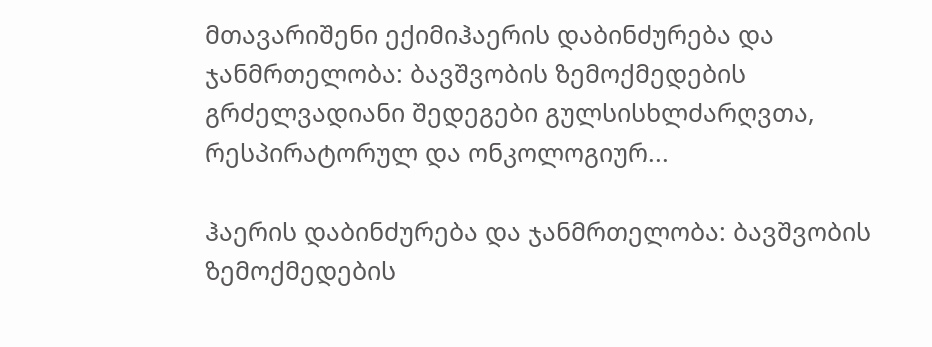მთავარიშენი ექიმიჰაერის დაბინძურება და ჯანმრთელობა: ბავშვობის ზემოქმედების გრძელვადიანი შედეგები გულსისხლძარღვთა, რესპირატორულ და ონკოლოგიურ...

ჰაერის დაბინძურება და ჯანმრთელობა: ბავშვობის ზემოქმედების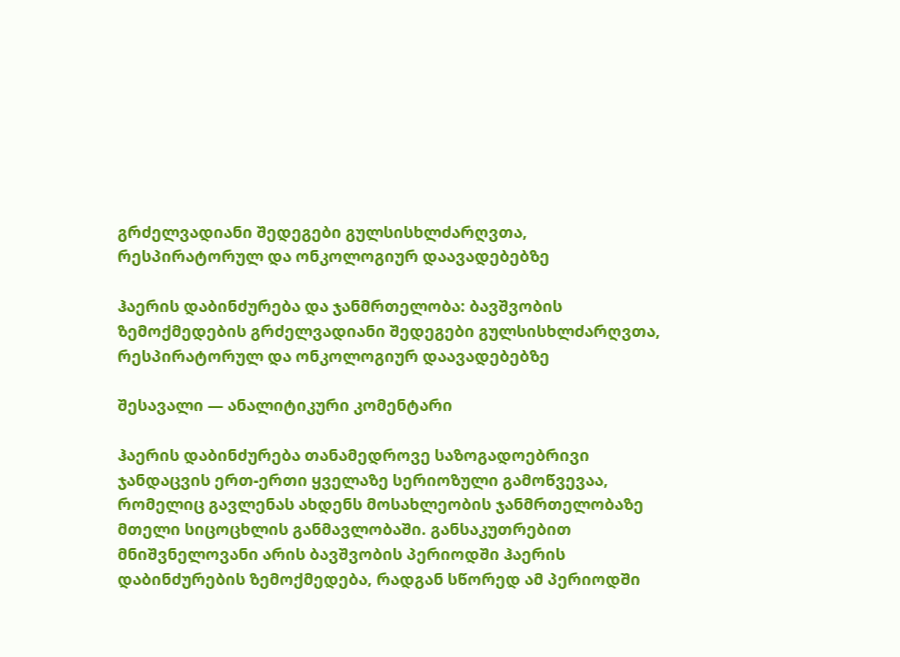გრძელვადიანი შედეგები გულსისხლძარღვთა, რესპირატორულ და ონკოლოგიურ დაავადებებზე

ჰაერის დაბინძურება და ჯანმრთელობა: ბავშვობის ზემოქმედების გრძელვადიანი შედეგები გულსისხლძარღვთა, რესპირატორულ და ონკოლოგიურ დაავადებებზე

შესავალი — ანალიტიკური კომენტარი

ჰაერის დაბინძურება თანამედროვე საზოგადოებრივი ჯანდაცვის ერთ-ერთი ყველაზე სერიოზული გამოწვევაა, რომელიც გავლენას ახდენს მოსახლეობის ჯანმრთელობაზე მთელი სიცოცხლის განმავლობაში. განსაკუთრებით მნიშვნელოვანი არის ბავშვობის პერიოდში ჰაერის დაბინძურების ზემოქმედება, რადგან სწორედ ამ პერიოდში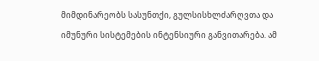მიმდინარეობს სასუნთქი, გულსისხლძარღვთა და იმუნური სისტემების ინტენსიური განვითარება. ამ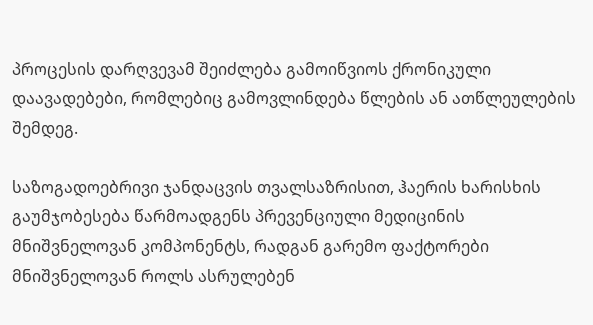პროცესის დარღვევამ შეიძლება გამოიწვიოს ქრონიკული დაავადებები, რომლებიც გამოვლინდება წლების ან ათწლეულების შემდეგ.

საზოგადოებრივი ჯანდაცვის თვალსაზრისით, ჰაერის ხარისხის გაუმჯობესება წარმოადგენს პრევენციული მედიცინის მნიშვნელოვან კომპონენტს, რადგან გარემო ფაქტორები მნიშვნელოვან როლს ასრულებენ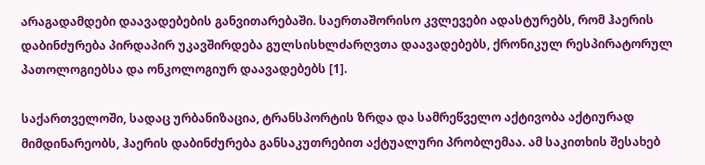არაგადამდები დაავადებების განვითარებაში. საერთაშორისო კვლევები ადასტურებს, რომ ჰაერის დაბინძურება პირდაპირ უკავშირდება გულსისხლძარღვთა დაავადებებს, ქრონიკულ რესპირატორულ პათოლოგიებსა და ონკოლოგიურ დაავადებებს [1].

საქართველოში, სადაც ურბანიზაცია, ტრანსპორტის ზრდა და სამრეწველო აქტივობა აქტიურად მიმდინარეობს, ჰაერის დაბინძურება განსაკუთრებით აქტუალური პრობლემაა. ამ საკითხის შესახებ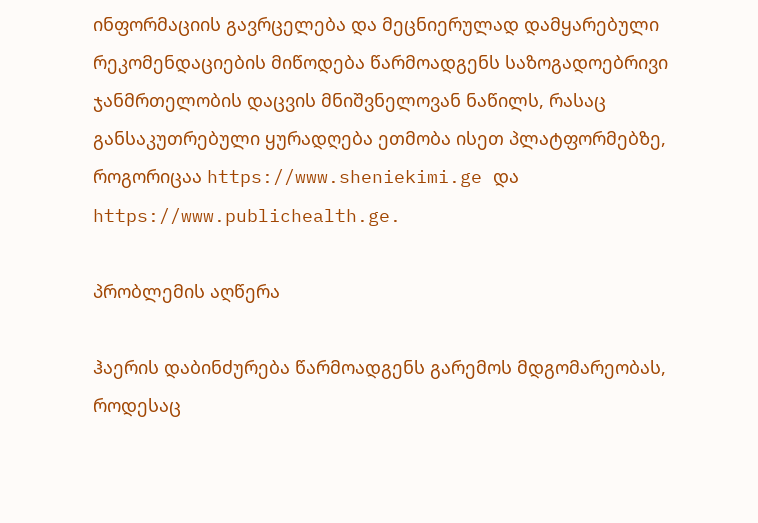ინფორმაციის გავრცელება და მეცნიერულად დამყარებული რეკომენდაციების მიწოდება წარმოადგენს საზოგადოებრივი ჯანმრთელობის დაცვის მნიშვნელოვან ნაწილს, რასაც განსაკუთრებული ყურადღება ეთმობა ისეთ პლატფორმებზე, როგორიცაა https://www.sheniekimi.ge და https://www.publichealth.ge.

პრობლემის აღწერა

ჰაერის დაბინძურება წარმოადგენს გარემოს მდგომარეობას, როდესაც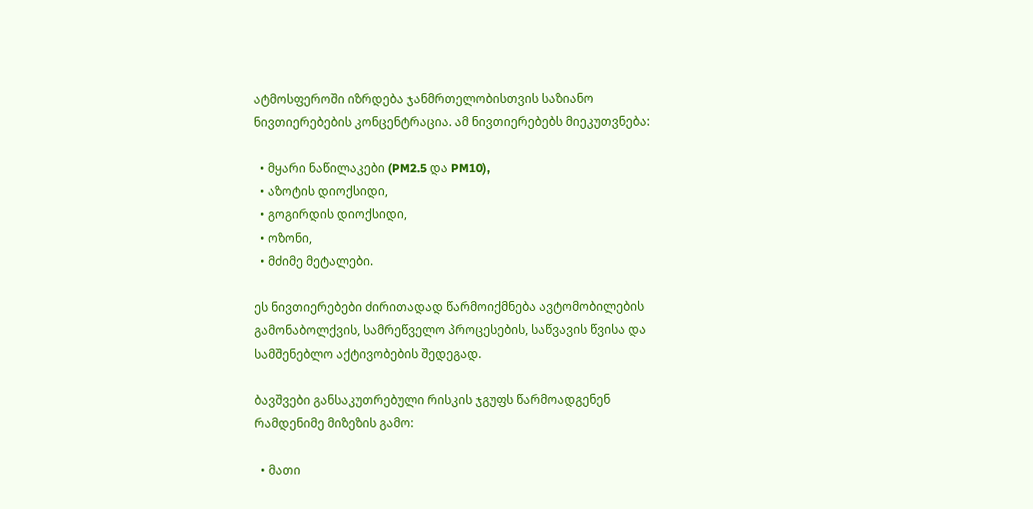ატმოსფეროში იზრდება ჯანმრთელობისთვის საზიანო ნივთიერებების კონცენტრაცია. ამ ნივთიერებებს მიეკუთვნება:

  • მყარი ნაწილაკები (PM2.5 და PM10),
  • აზოტის დიოქსიდი,
  • გოგირდის დიოქსიდი,
  • ოზონი,
  • მძიმე მეტალები.

ეს ნივთიერებები ძირითადად წარმოიქმნება ავტომობილების გამონაბოლქვის, სამრეწველო პროცესების, საწვავის წვისა და სამშენებლო აქტივობების შედეგად.

ბავშვები განსაკუთრებული რისკის ჯგუფს წარმოადგენენ რამდენიმე მიზეზის გამო:

  • მათი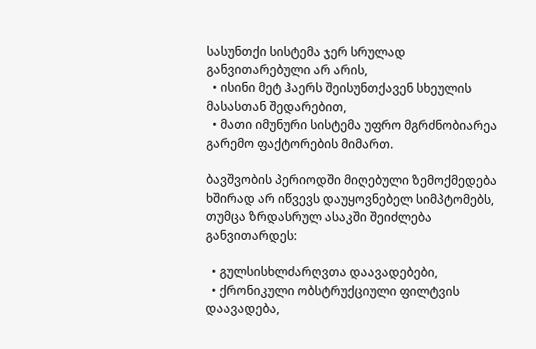სასუნთქი სისტემა ჯერ სრულად განვითარებული არ არის,
  • ისინი მეტ ჰაერს შეისუნთქავენ სხეულის მასასთან შედარებით,
  • მათი იმუნური სისტემა უფრო მგრძნობიარეა გარემო ფაქტორების მიმართ.

ბავშვობის პერიოდში მიღებული ზემოქმედება ხშირად არ იწვევს დაუყოვნებელ სიმპტომებს, თუმცა ზრდასრულ ასაკში შეიძლება განვითარდეს:

  • გულსისხლძარღვთა დაავადებები,
  • ქრონიკული ობსტრუქციული ფილტვის დაავადება,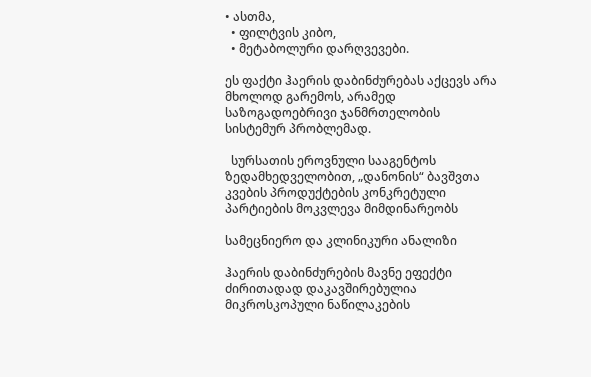• ასთმა,
  • ფილტვის კიბო,
  • მეტაბოლური დარღვევები.

ეს ფაქტი ჰაერის დაბინძურებას აქცევს არა მხოლოდ გარემოს, არამედ საზოგადოებრივი ჯანმრთელობის სისტემურ პრობლემად.

  სურსათის ეროვნული სააგენტოს ზედამხედველობით, „დანონის“ ბავშვთა კვების პროდუქტების კონკრეტული პარტიების მოკვლევა მიმდინარეობს

სამეცნიერო და კლინიკური ანალიზი

ჰაერის დაბინძურების მავნე ეფექტი ძირითადად დაკავშირებულია მიკროსკოპული ნაწილაკების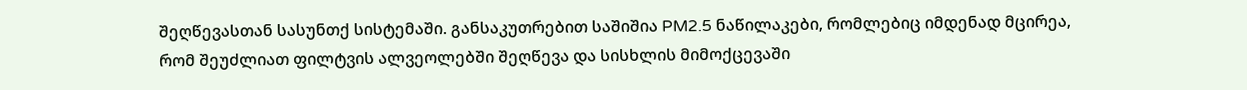შეღწევასთან სასუნთქ სისტემაში. განსაკუთრებით საშიშია PM2.5 ნაწილაკები, რომლებიც იმდენად მცირეა, რომ შეუძლიათ ფილტვის ალვეოლებში შეღწევა და სისხლის მიმოქცევაში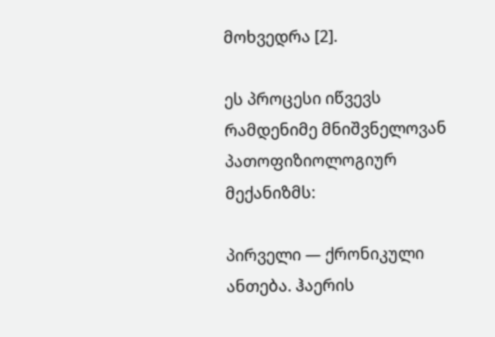მოხვედრა [2].

ეს პროცესი იწვევს რამდენიმე მნიშვნელოვან პათოფიზიოლოგიურ მექანიზმს:

პირველი — ქრონიკული ანთება. ჰაერის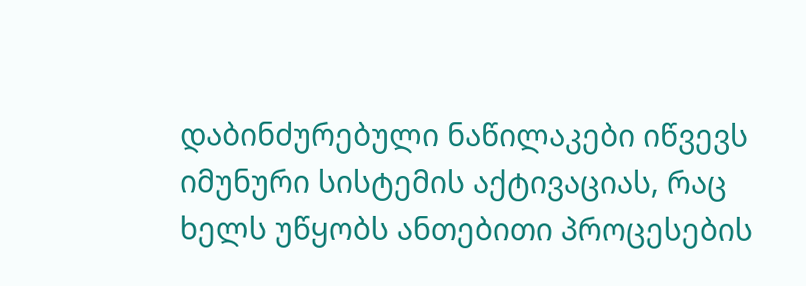დაბინძურებული ნაწილაკები იწვევს იმუნური სისტემის აქტივაციას, რაც ხელს უწყობს ანთებითი პროცესების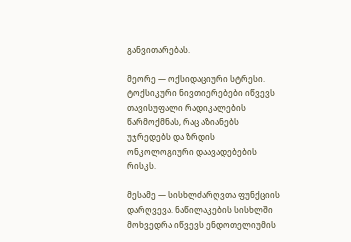განვითარებას.

მეორე — ოქსიდაციური სტრესი. ტოქსიკური ნივთიერებები იწვევს თავისუფალი რადიკალების წარმოქმნას, რაც აზიანებს უჯრედებს და ზრდის ონკოლოგიური დაავადებების რისკს.

მესამე — სისხლძარღვთა ფუნქციის დარღვევა. ნაწილაკების სისხლში მოხვედრა იწვევს ენდოთელიუმის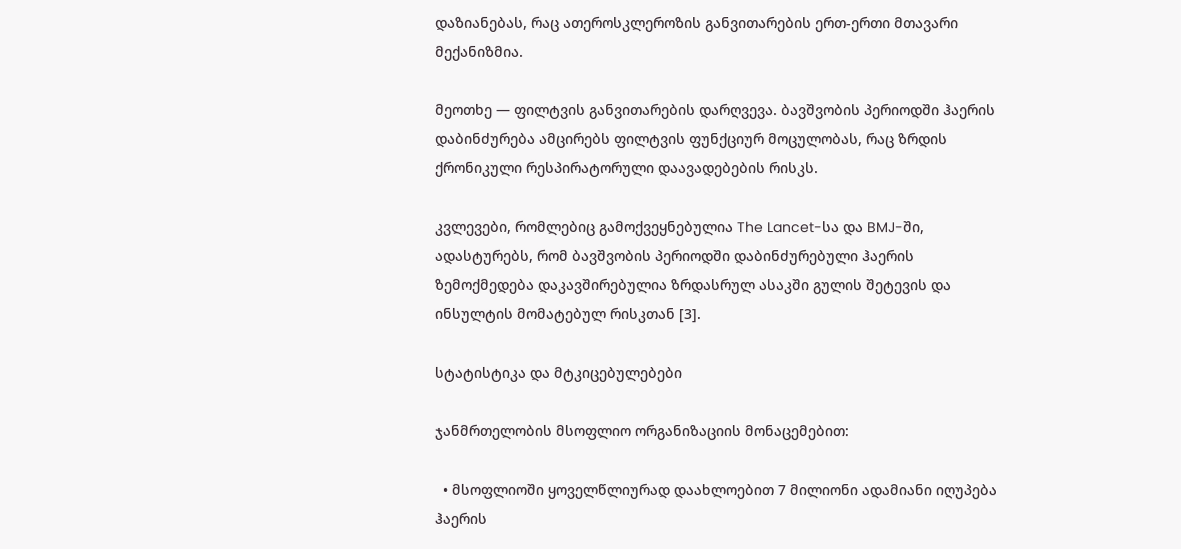დაზიანებას, რაც ათეროსკლეროზის განვითარების ერთ-ერთი მთავარი მექანიზმია.

მეოთხე — ფილტვის განვითარების დარღვევა. ბავშვობის პერიოდში ჰაერის დაბინძურება ამცირებს ფილტვის ფუნქციურ მოცულობას, რაც ზრდის ქრონიკული რესპირატორული დაავადებების რისკს.

კვლევები, რომლებიც გამოქვეყნებულია The Lancet-სა და BMJ-ში, ადასტურებს, რომ ბავშვობის პერიოდში დაბინძურებული ჰაერის ზემოქმედება დაკავშირებულია ზრდასრულ ასაკში გულის შეტევის და ინსულტის მომატებულ რისკთან [3].

სტატისტიკა და მტკიცებულებები

ჯანმრთელობის მსოფლიო ორგანიზაციის მონაცემებით:

  • მსოფლიოში ყოველწლიურად დაახლოებით 7 მილიონი ადამიანი იღუპება ჰაერის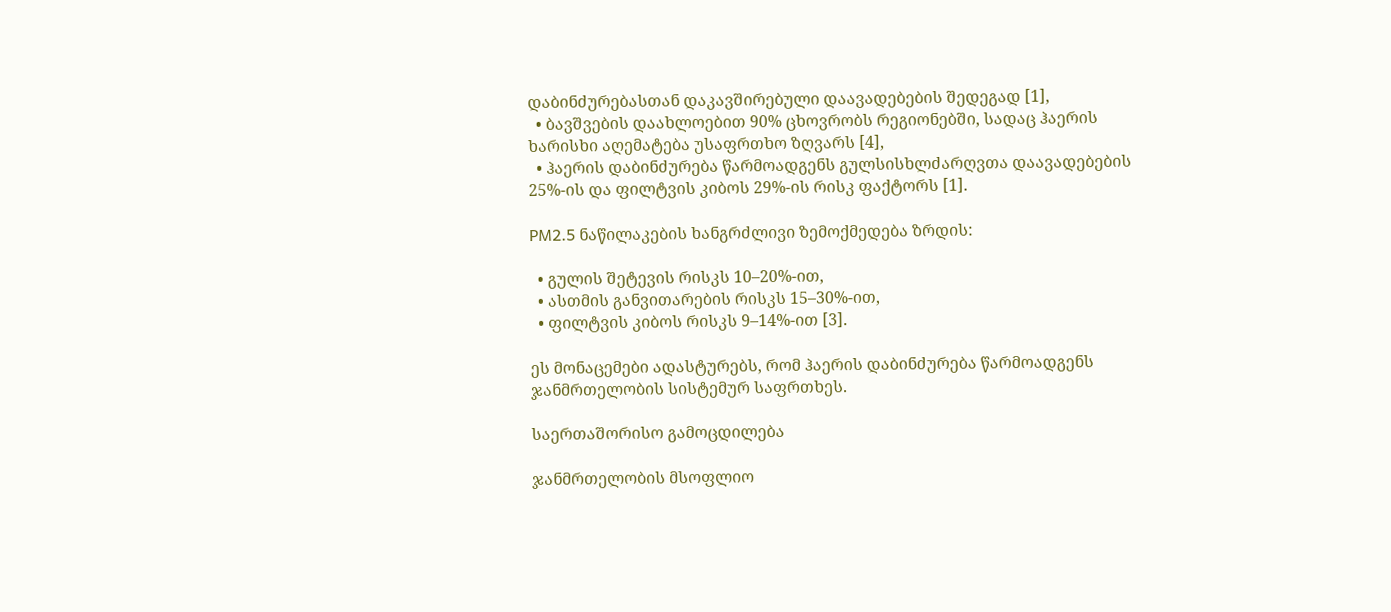დაბინძურებასთან დაკავშირებული დაავადებების შედეგად [1],
  • ბავშვების დაახლოებით 90% ცხოვრობს რეგიონებში, სადაც ჰაერის ხარისხი აღემატება უსაფრთხო ზღვარს [4],
  • ჰაერის დაბინძურება წარმოადგენს გულსისხლძარღვთა დაავადებების 25%-ის და ფილტვის კიბოს 29%-ის რისკ ფაქტორს [1].

PM2.5 ნაწილაკების ხანგრძლივი ზემოქმედება ზრდის:

  • გულის შეტევის რისკს 10–20%-ით,
  • ასთმის განვითარების რისკს 15–30%-ით,
  • ფილტვის კიბოს რისკს 9–14%-ით [3].

ეს მონაცემები ადასტურებს, რომ ჰაერის დაბინძურება წარმოადგენს ჯანმრთელობის სისტემურ საფრთხეს.

საერთაშორისო გამოცდილება

ჯანმრთელობის მსოფლიო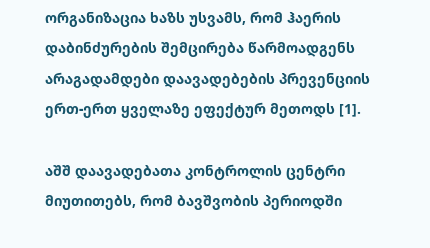ორგანიზაცია ხაზს უსვამს, რომ ჰაერის დაბინძურების შემცირება წარმოადგენს არაგადამდები დაავადებების პრევენციის ერთ-ერთ ყველაზე ეფექტურ მეთოდს [1].

აშშ დაავადებათა კონტროლის ცენტრი მიუთითებს, რომ ბავშვობის პერიოდში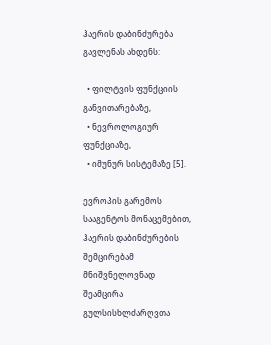ჰაერის დაბინძურება გავლენას ახდენს:

  • ფილტვის ფუნქციის განვითარებაზე,
  • ნევროლოგიურ ფუნქციაზე,
  • იმუნურ სისტემაზე [5].

ევროპის გარემოს სააგენტოს მონაცემებით, ჰაერის დაბინძურების შემცირებამ მნიშვნელოვნად შეამცირა გულსისხლძარღვთა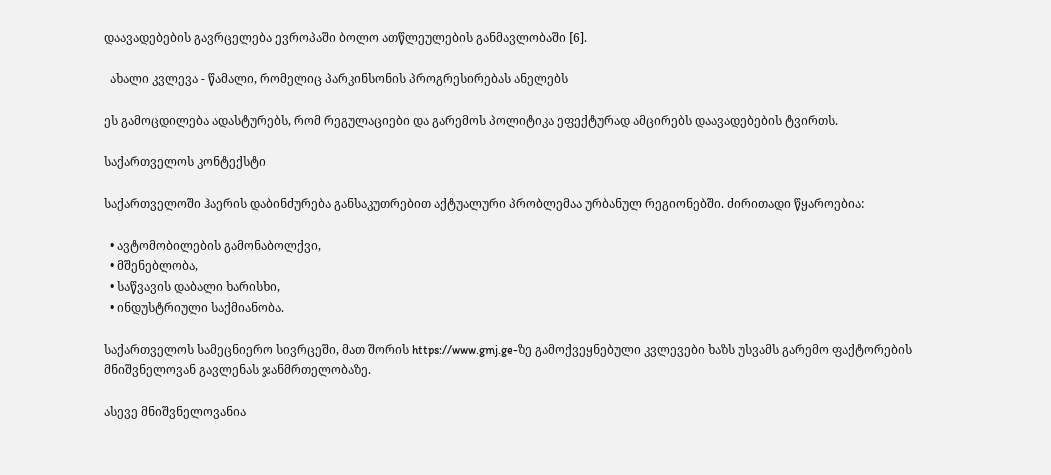დაავადებების გავრცელება ევროპაში ბოლო ათწლეულების განმავლობაში [6].

  ახალი კვლევა - წამალი, რომელიც პარკინსონის პროგრესირებას ანელებს

ეს გამოცდილება ადასტურებს, რომ რეგულაციები და გარემოს პოლიტიკა ეფექტურად ამცირებს დაავადებების ტვირთს.

საქართველოს კონტექსტი

საქართველოში ჰაერის დაბინძურება განსაკუთრებით აქტუალური პრობლემაა ურბანულ რეგიონებში. ძირითადი წყაროებია:

  • ავტომობილების გამონაბოლქვი,
  • მშენებლობა,
  • საწვავის დაბალი ხარისხი,
  • ინდუსტრიული საქმიანობა.

საქართველოს სამეცნიერო სივრცეში, მათ შორის https://www.gmj.ge-ზე გამოქვეყნებული კვლევები ხაზს უსვამს გარემო ფაქტორების მნიშვნელოვან გავლენას ჯანმრთელობაზე.

ასევე მნიშვნელოვანია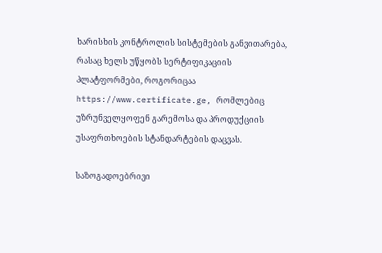ხარისხის კონტროლის სისტემების განვითარება, რასაც ხელს უწყობს სერტიფიკაციის პლატფორმები, როგორიცაა https://www.certificate.ge, რომლებიც უზრუნველყოფენ გარემოსა და პროდუქციის უსაფრთხოების სტანდარტების დაცვას.

საზოგადოებრივი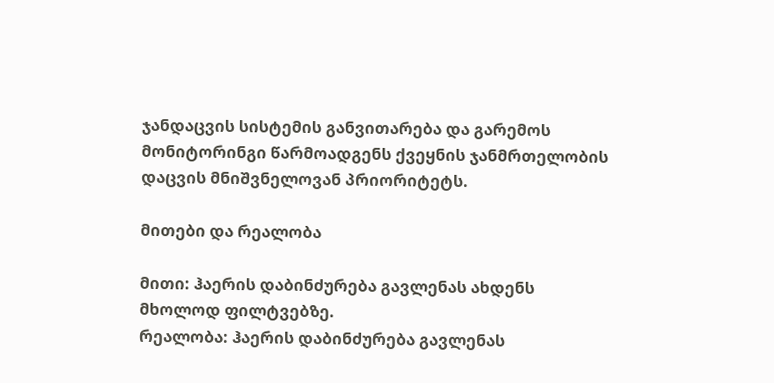ჯანდაცვის სისტემის განვითარება და გარემოს მონიტორინგი წარმოადგენს ქვეყნის ჯანმრთელობის დაცვის მნიშვნელოვან პრიორიტეტს.

მითები და რეალობა

მითი: ჰაერის დაბინძურება გავლენას ახდენს მხოლოდ ფილტვებზე.
რეალობა: ჰაერის დაბინძურება გავლენას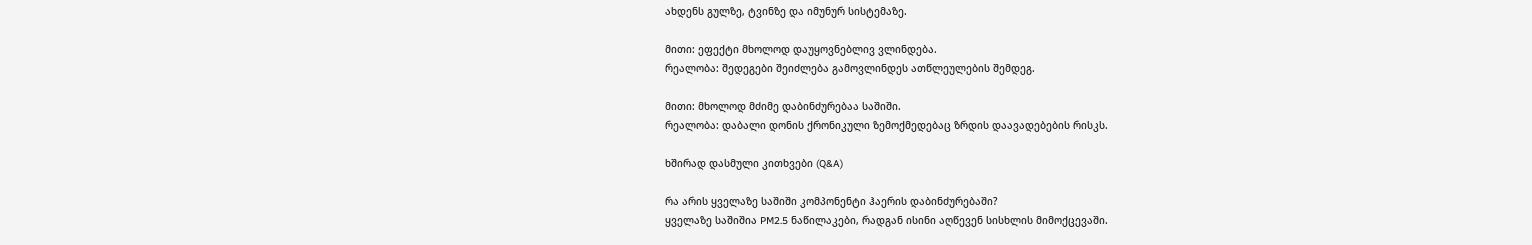ახდენს გულზე, ტვინზე და იმუნურ სისტემაზე.

მითი: ეფექტი მხოლოდ დაუყოვნებლივ ვლინდება.
რეალობა: შედეგები შეიძლება გამოვლინდეს ათწლეულების შემდეგ.

მითი: მხოლოდ მძიმე დაბინძურებაა საშიში.
რეალობა: დაბალი დონის ქრონიკული ზემოქმედებაც ზრდის დაავადებების რისკს.

ხშირად დასმული კითხვები (Q&A)

რა არის ყველაზე საშიში კომპონენტი ჰაერის დაბინძურებაში?
ყველაზე საშიშია PM2.5 ნაწილაკები, რადგან ისინი აღწევენ სისხლის მიმოქცევაში.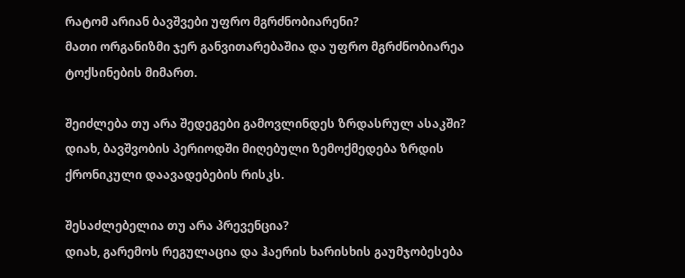რატომ არიან ბავშვები უფრო მგრძნობიარენი?
მათი ორგანიზმი ჯერ განვითარებაშია და უფრო მგრძნობიარეა ტოქსინების მიმართ.

შეიძლება თუ არა შედეგები გამოვლინდეს ზრდასრულ ასაკში?
დიახ, ბავშვობის პერიოდში მიღებული ზემოქმედება ზრდის ქრონიკული დაავადებების რისკს.

შესაძლებელია თუ არა პრევენცია?
დიახ, გარემოს რეგულაცია და ჰაერის ხარისხის გაუმჯობესება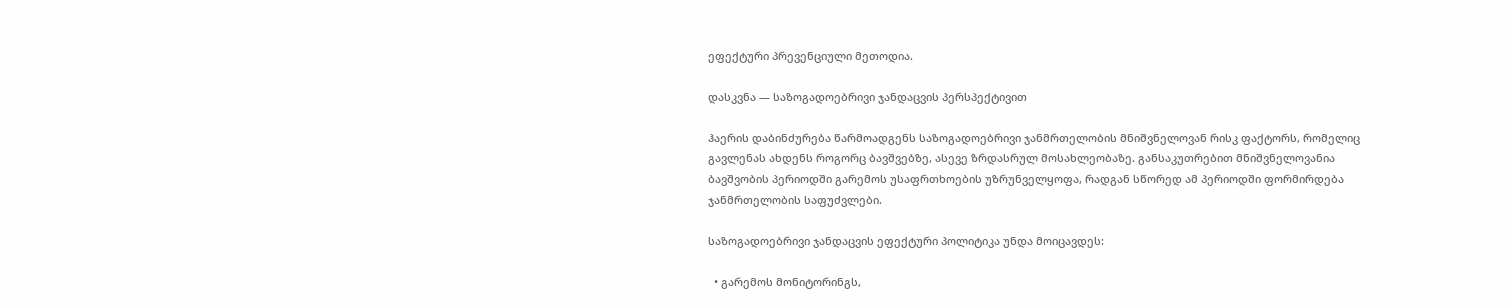ეფექტური პრევენციული მეთოდია.

დასკვნა — საზოგადოებრივი ჯანდაცვის პერსპექტივით

ჰაერის დაბინძურება წარმოადგენს საზოგადოებრივი ჯანმრთელობის მნიშვნელოვან რისკ ფაქტორს, რომელიც გავლენას ახდენს როგორც ბავშვებზე, ასევე ზრდასრულ მოსახლეობაზე. განსაკუთრებით მნიშვნელოვანია ბავშვობის პერიოდში გარემოს უსაფრთხოების უზრუნველყოფა, რადგან სწორედ ამ პერიოდში ფორმირდება ჯანმრთელობის საფუძვლები.

საზოგადოებრივი ჯანდაცვის ეფექტური პოლიტიკა უნდა მოიცავდეს:

  • გარემოს მონიტორინგს,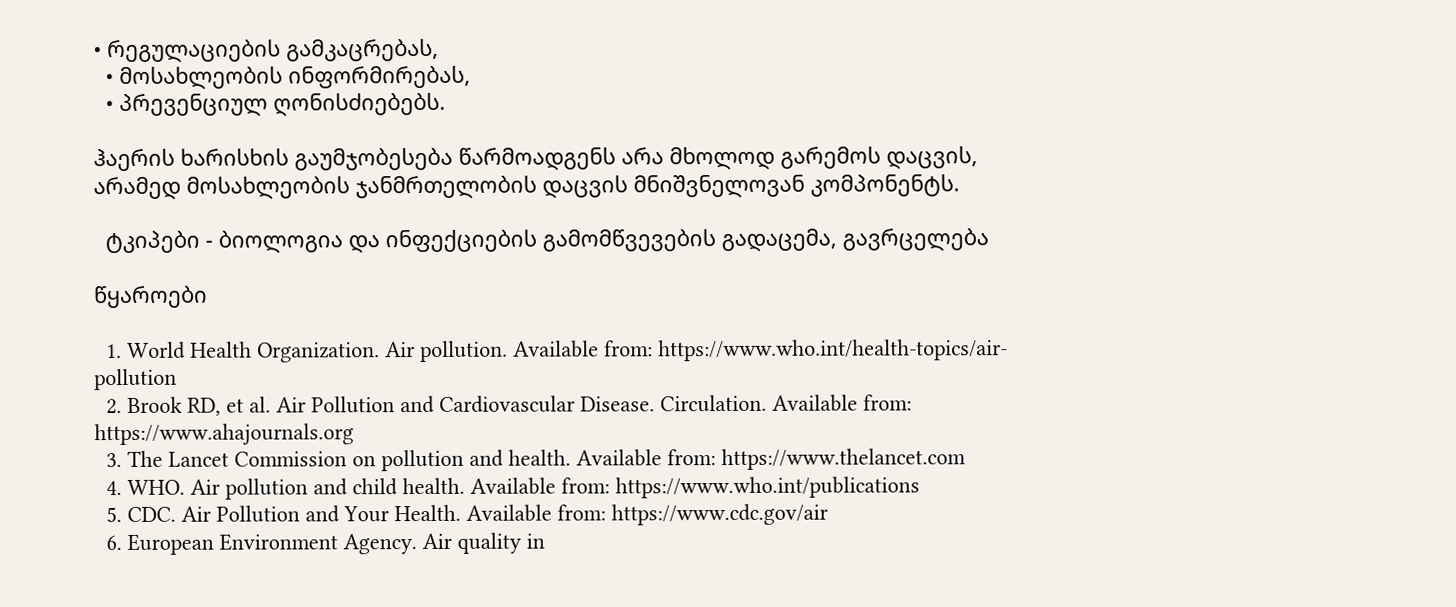• რეგულაციების გამკაცრებას,
  • მოსახლეობის ინფორმირებას,
  • პრევენციულ ღონისძიებებს.

ჰაერის ხარისხის გაუმჯობესება წარმოადგენს არა მხოლოდ გარემოს დაცვის, არამედ მოსახლეობის ჯანმრთელობის დაცვის მნიშვნელოვან კომპონენტს.

  ტკიპები - ბიოლოგია და ინფექციების გამომწვევების გადაცემა, გავრცელება

წყაროები

  1. World Health Organization. Air pollution. Available from: https://www.who.int/health-topics/air-pollution
  2. Brook RD, et al. Air Pollution and Cardiovascular Disease. Circulation. Available from: https://www.ahajournals.org
  3. The Lancet Commission on pollution and health. Available from: https://www.thelancet.com
  4. WHO. Air pollution and child health. Available from: https://www.who.int/publications
  5. CDC. Air Pollution and Your Health. Available from: https://www.cdc.gov/air
  6. European Environment Agency. Air quality in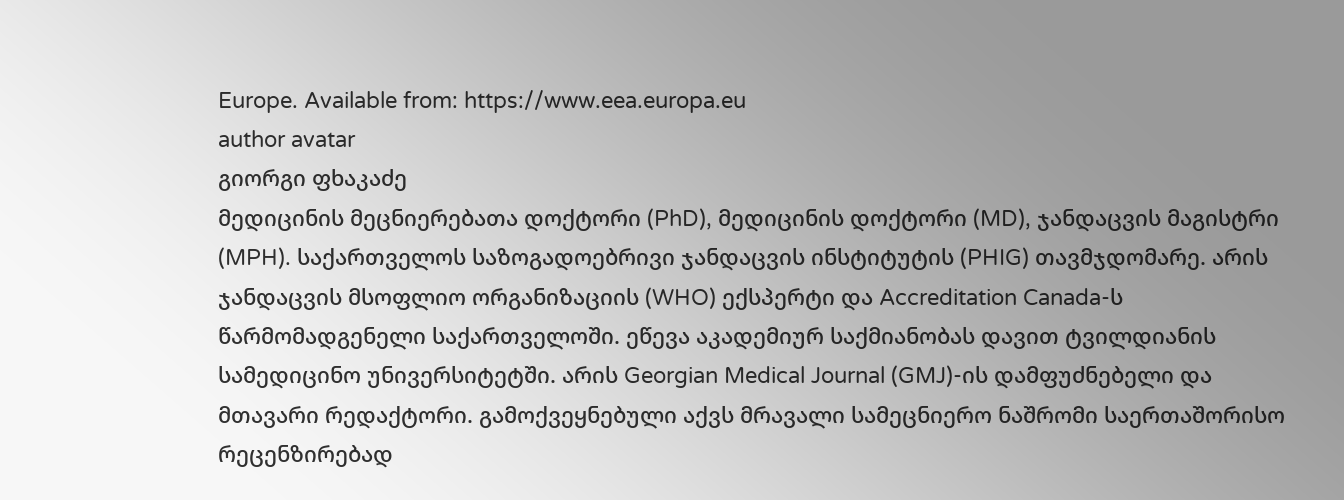Europe. Available from: https://www.eea.europa.eu
author avatar
გიორგი ფხაკაძე
მედიცინის მეცნიერებათა დოქტორი (PhD), მედიცინის დოქტორი (MD), ჯანდაცვის მაგისტრი (MPH). საქართველოს საზოგადოებრივი ჯანდაცვის ინსტიტუტის (PHIG) თავმჯდომარე. არის ჯანდაცვის მსოფლიო ორგანიზაციის (WHO) ექსპერტი და Accreditation Canada-ს წარმომადგენელი საქართველოში. ეწევა აკადემიურ საქმიანობას დავით ტვილდიანის სამედიცინო უნივერსიტეტში. არის Georgian Medical Journal (GMJ)-ის დამფუძნებელი და მთავარი რედაქტორი. გამოქვეყნებული აქვს მრავალი სამეცნიერო ნაშრომი საერთაშორისო რეცენზირებად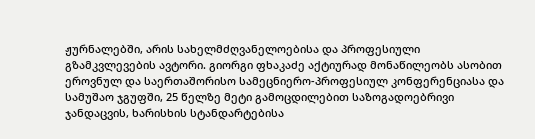ჟურნალებში, არის სახელმძღვანელოებისა და პროფესიული გზამკვლევების ავტორი. გიორგი ფხაკაძე აქტიურად მონაწილეობს ასობით ეროვნულ და საერთაშორისო სამეცნიერო-პროფესიულ კონფერენციასა და სამუშაო ჯგუფში, 25 წელზე მეტი გამოცდილებით საზოგადოებრივი ჯანდაცვის, ხარისხის სტანდარტებისა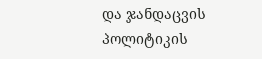და ჯანდაცვის პოლიტიკის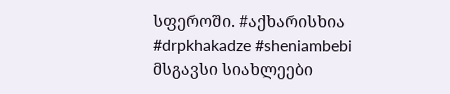სფეროში. #აქხარისხია #drpkhakadze #sheniambebi
მსგავსი სიახლეები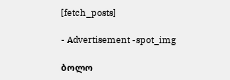[fetch_posts]

- Advertisement -spot_img

ბოლო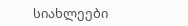სიახლეები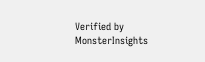Verified by MonsterInsights